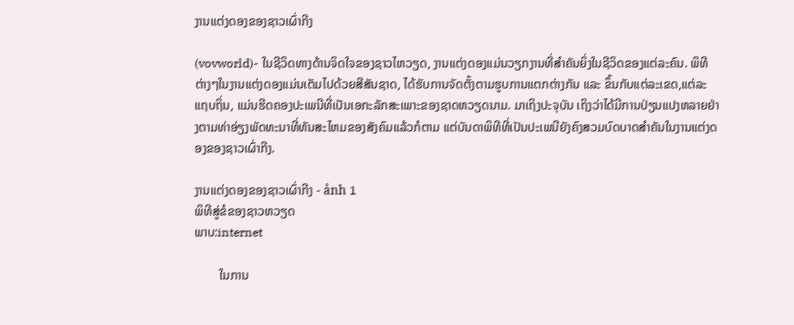ງານແຕ່ງດອງຂອງຊາວເຜົ່າກີງ

(vovworld)- ໃນຊີວິດທາງດ້ານຈິດໃຈຂອງຊາວໄຫວຽດ, ງານແຕ່ງດອງແມ່ນວຽກງານທີ່ສຳຄັນຍິ່ງໃນຊີວິດຂອງແຕ່ລະຄົນ. ພິທີຕ່າງໆໃນງານແຕ່ງດອງແມ່ນເຕັມໄປດ້ວຍສີສັນຊາດ, ໄດ້ຮັບການຈັດຕັ້ງຕາມຮູບການແຕກຕ່າງກັນ ແລະ ຂຶ້ນກັບແຕ່ລະເຂດ,ແຕ່ລະແຖບຖິ່ນ, ແມ່ນຮີດຄອງປະເພນີທີ່ເປັນເອກະລັກສະເພາະຂອງຊາດຫວຽດນາມ. ມາເຖິງປະຈຸບັນ ເຖິງວ່າໄດ້ມີການປ່ຽນແປງຫລາຍຢ່າງຕາມທ່າອ່ຽງພັດທະນາທີ່ທັນສະໄຫມຂອງສັງຄົມແລ້ວກໍຕາມ ແຕ່ບັນດາພິທີທີ່ເປັນປະເພນີຍັງຄົງສວມບົດບາດສຳຄັນໃນງານແຕ່ງດອງຂອງຊາວເຜົ່າກີງ.

ງານແຕ່ງດອງຂອງຊາວເຜົ່າກີງ - ảnh 1
ພິທີສູ່ຂໍຂອງຊາວຫວຽດ
ພາບ:internet

        ໃນການ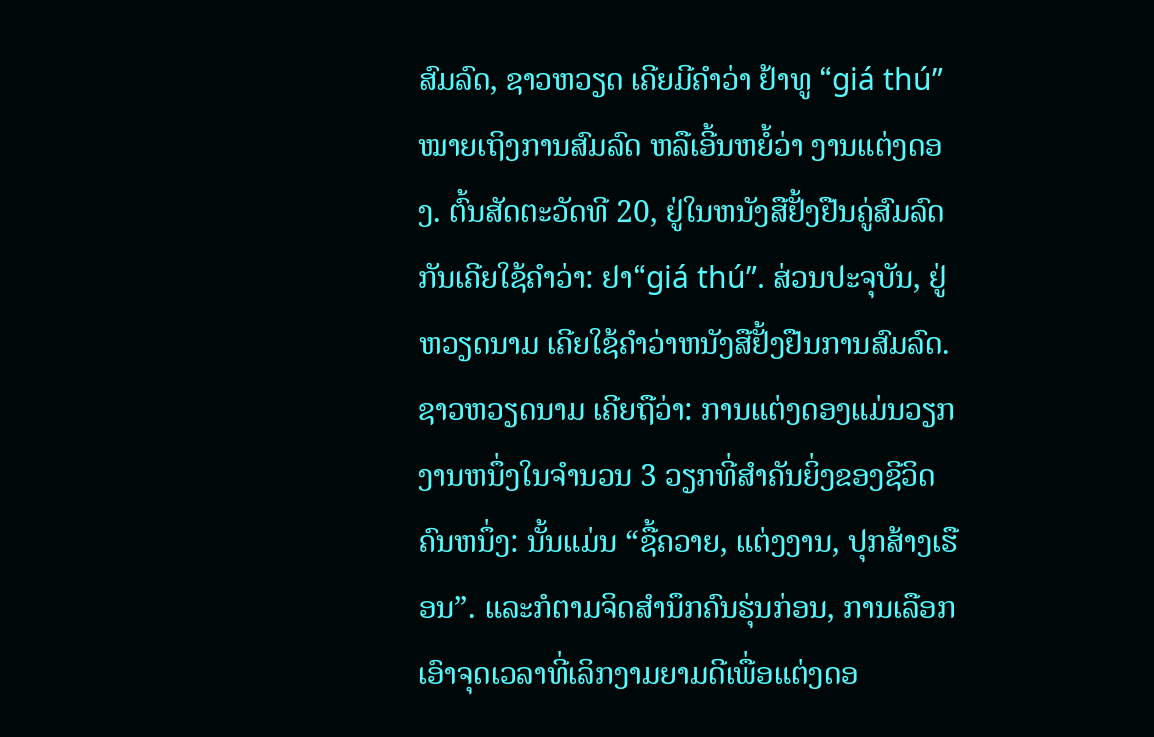ສົມລົດ, ຊາວຫວຽດ ເຄີຍມີຄຳວ່າ ຢ້າທູ “giá thú” ໝາຍເຖິງການສົມລົດ ຫລືເອີ້ນຫຍໍ້ວ່າ ງານແຕ່ງດອງ. ຕົ້ນສັດຕະວັດທີ 20, ຢູ່ໃນຫນັງສືຢັ້ງຢືນຄູ່ສົມລົດກັນເຄີຍໃຊ້ຄຳວ່າ: ຢາ“giá thú”. ສ່ວນປະຈຸບັນ, ຢູ່ຫວຽດນາມ ເຄີຍໃຊ້ຄຳວ່າຫນັງສືຢັ້ງຢືນການສົມລົດ. ຊາວຫວຽດນາມ ເຄີຍຖືວ່າ: ການແຕ່ງດອງແມ່ນວຽກງານຫນຶ່ງໃນຈຳນວນ 3 ວຽກທີ່ສຳຄັນຍິ່ງຂອງຊີວິດຄົນຫນຶ່ງ: ນັ້ນແມ່ນ “ຊື້ຄວາຍ, ແຕ່ງງານ, ປຸກສ້າງເຮືອນ”. ແລະກໍຕາມຈິດສຳນຶກຄົນຮຸ່ນກ່ອນ, ການເລືອກເອົາຈຸດເວລາທີ່ເລິກງາມຍາມດີເພື່ອແຕ່ງດອ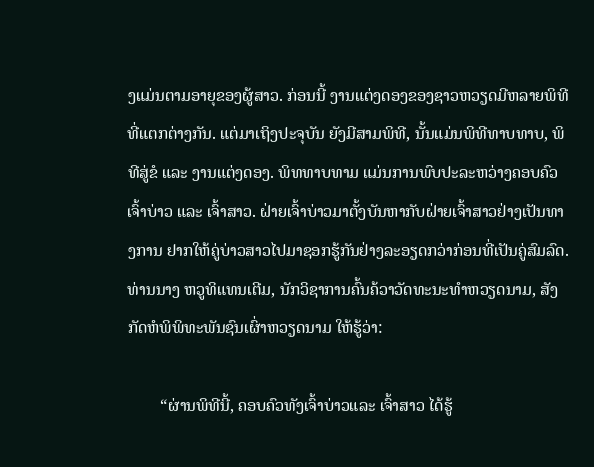ງແມ່ນຕາມອາຍຸຂອງຜູ້ສາວ. ກ່ອນນີ້ ງານແຕ່ງດອງຂອງຊາວຫວຽດມີຫລາຍພິທີທີ່ແຕກຕ່າງກັນ. ແຕ່ມາເຖິງປະຈຸບັນ ຍັງມີສາມພິທີ, ນັ້ນແມ່ນພິທີທາບທາບ, ພິທີສູ່ຂໍ ແລະ ງານແຕ່ງດອງ. ພິທທາບທາມ ແມ່ນການພົບປະລະຫວ່າງຄອບຄົວເຈົ້າບ່າວ ແລະ ເຈົ້າສາວ. ຝ່າຍເຈົ້າບ່າວມາຕັ້ງບັນຫາກັບຝ່າຍເຈົ້າສາວຢ່າງເປັນທາງການ ຢາກໃຫ້ຄູ່ບ່າວສາວໄປມາຊອກຮູ້ກັນຢ່າງລະອຽດກວ່າກ່ອນທີ່ເປັນຄູ່ສົມລົດ. ທ່ານນາງ ຫວູທິແທນເຕີມ, ນັກວິຊາການຄົ້ນຄ້ວາວັດທະນະທຳຫວຽດນາມ, ສັງກັດຫໍພິພິທະພັນຊົນເຜົ່າຫວຽດນາມ ໃຫ້ຮູ້ວ່າ:

        “ຜ່ານພິທີນີ້, ຄອບຄົວທັງເຈົ້າບ່າວແລະ ເຈົ້າສາວ ໄດ້ຮູ້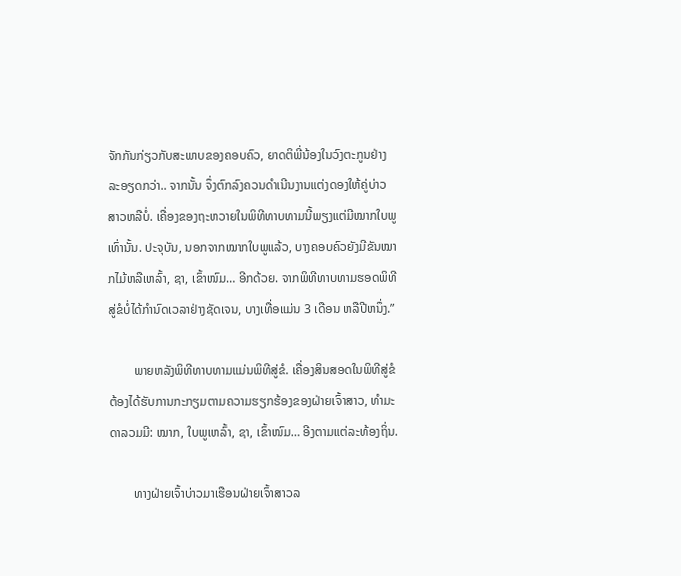ຈັກກັນກ່ຽວກັບສະພາບຂອງຄອບຄົວ, ຍາດຕິພີ່ນ້ອງໃນວົງຕະກູນຢ່າງລະອຽດກວ່າ.. ຈາກນັ້ນ ຈຶ່ງຕົກລົງຄວນດຳເນີນງານແຕ່ງດອງໃຫ້ຄູ່ບ່າວສາວຫລືບໍ່. ເຄື່ອງຂອງຖະຫວາຍໃນພິທີທາບທາມນີ້ພຽງແຕ່ມີໝາກໃບພູເທົ່ານັ້ນ. ປະຈຸບັນ, ນອກຈາກໝາກໃບພູແລ້ວ, ບາງຄອບຄົວຍັງມີຂັນໝາກໄມ້ຫລືເຫລົ້າ, ຊາ, ເຂົ້າໜົມ… ອີກດ້ວຍ. ຈາກພິທີທາບທາມຮອດພິທີສູ່ຂໍບໍ່ໄດ້ກຳນົດເວລາຢ່າງຊັດເຈນ, ບາງເທື່ອແມ່ນ 3 ເດືອນ ຫລືປີຫນຶ່ງ.”

        ພາຍຫລັງພິທີທາບທາມແມ່ນພິທີສູ່ຂໍ. ເຄື່ອງສິນສອດໃນພິທີສູ່ຂໍຕ້ອງໄດ້ຮັບການກະກຽມຕາມຄວາມຮຽກຮ້ອງຂອງຝ່າຍເຈົ້າສາວ, ທຳມະດາລວມມີ: ໝາກ, ໃບພູເຫລົ້າ, ຊາ, ເຂົ້າໜົມ… ອີງຕາມແຕ່ລະທ້ອງຖິ່ນ.

        ທາງຝ່າຍເຈົ້າບ່າວມາເຮືອນຝ່າຍເຈົ້າສາວລ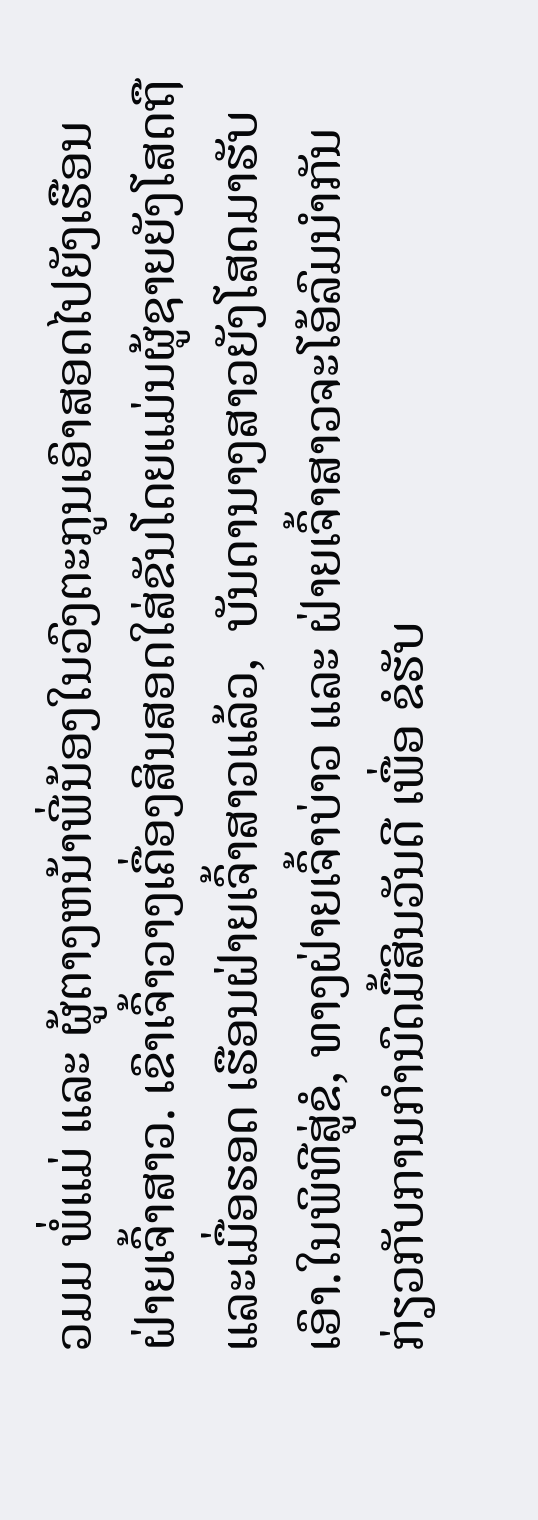ວມມ ພໍ່ແມ່ ແລະ ຜູ້ຕາງຫນ້າພີ່ນ້ອງໃນວົງຕະກູນເອົາສອດໄປຍັງເຮືອນຝ່າຍເຈົ້າສາວ. ເຂົາເຈົ້າວາງເຄື່ອງສິນສອດໃສ່ຂັນໂດຍແມ່ນຜູ້ຊາຍຍັງໂສດຖື ແລະເມື່ອຮອດ ເຮືອນຝ່າຍເຈົ້າສາວແລ້ວ,  ບັນດານາງສາວຍັງໂສດມາຮັບເອົາ.ໃນພິທີສູ່ຂໍ, ທາງຝ່າຍເຈົ້າບ່າວ ແລະ ຝ່າຍເຈົ້າສາວຈະໂອ້ລົມນຳກັນກ່ຽວກັບການກຳນົດມື້ສິນວັນດີ ເພື່ອ ຂໍຮັບ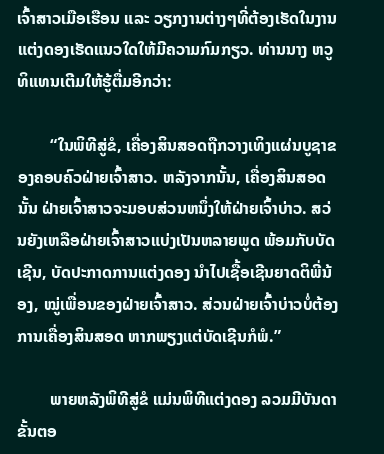ເຈົ້າສາວເມືອເຮືອນ ແລະ ວຽກງານຕ່າງໆທີ່ຕ້ອງເຮັດໃນງານແຕ່ງດອງເຮັດແນວໃດໃຫ້ມີຄວາມກົມກຽວ. ທ່ານນາງ ຫວູທິແທນເຕີມໃຫ້ຮູ້ຕື່ມອີກວ່າ:

        “ໃນພິທີສູ່ຂໍ, ເຄື່ອງສິນສອດຖືກວາງເທິງແຜ່ນບູຊາຂອງຄອບຄົວຝ່າຍເຈົ້າສາວ. ຫລັງຈາກນັ້ນ, ເຄື່ອງສິນສອດນັ້ນ ຝ່າຍເຈົ້າສາວຈະມອບສ່ວນຫນຶ່ງໃຫ້ຝ່າຍເຈົ້າບ່າວ. ສວ່ນຍັງເຫລືອຝ່າຍເຈົ້າສາວແບ່ງເປັນຫລາຍພູດ ພ້ອມກັບບັດເຊີນ, ບັດປະກາດການແຕ່ງດອງ ນຳໄປເຊື້ອເຊີນຍາດຕິພີ່ນ້ອງ, ໝູ່ເພື່ອນຂອງຝ່າຍເຈົ້າສາວ. ສ່ວນຝ່າຍເຈົ້າບ່າວບໍ່ຕ້ອງການເຄື່ອງສິນສອດ ຫາກພຽງແຕ່ບັດເຊີນກໍພໍ.”

        ພາຍຫລັງພິທີສູ່ຂໍ ແມ່ນພິທີແຕ່ງດອງ ລວມມີບັນດາຂັ້ນຕອ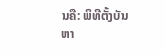ນຄື: ພິທີຕັ້ງບັນຫາ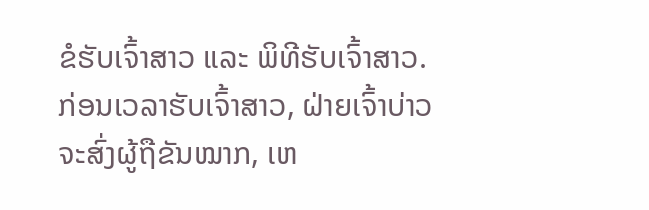ຂໍຮັບເຈົ້າສາວ ແລະ ພິທີຮັບເຈົ້າສາວ. ກ່ອນເວລາຮັບເຈົ້າສາວ, ຝ່າຍເຈົ້າບ່າວຈະສົ່ງຜູ້ຖືຂັນໝາກ, ເຫ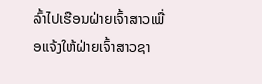ລົ້າໄປເຮືອນຝ່າຍເຈົ້າສາວເພື່ອແຈ້ງໃຫ້ຝ່າຍເຈົ້າສາວຊາ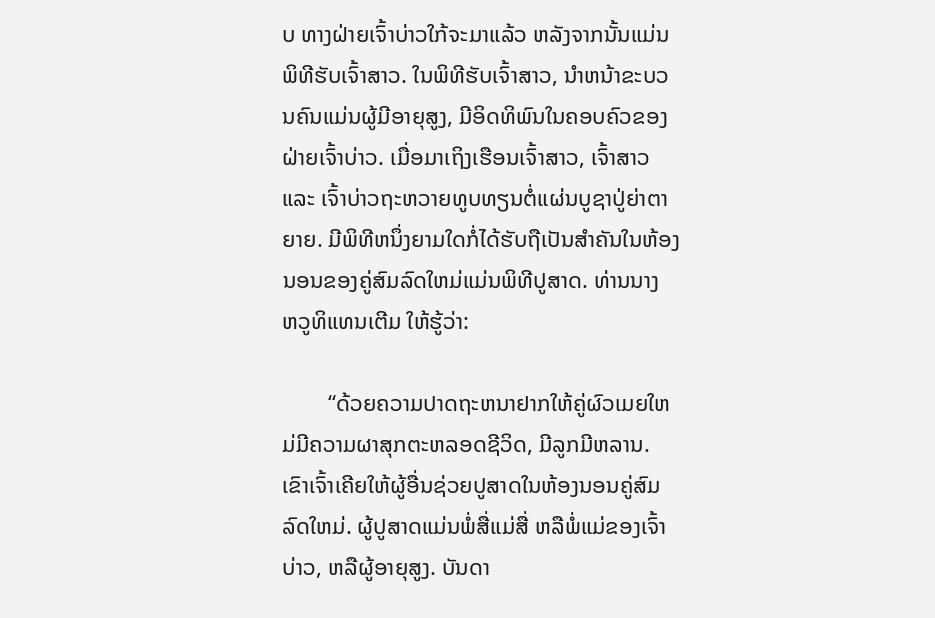ບ ທາງຝ່າຍເຈົ້າບ່າວໃກ້ຈະມາແລ້ວ ຫລັງຈາກນັ້ນແມ່ນພິທີຮັບເຈົ້າສາວ. ໃນພິທີຮັບເຈົ້າສາວ, ນຳຫນ້າຂະບວນຄົນແມ່ນຜູ້ມີອາຍຸສູງ, ມີອິດທິພົນໃນຄອບຄົວຂອງຝ່າຍເຈົ້າບ່າວ. ເມື່ອມາເຖິງເຮືອນເຈົ້າສາວ, ເຈົ້າສາວ ແລະ ເຈົ້າບ່າວຖະຫວາຍທູບທຽນຕໍ່ແຜ່ນບູຊາປູ່ຍ່າຕາຍາຍ. ມີພິທີຫນຶ່ງຍາມໃດກໍ່ໄດ້ຮັບຖືເປັນສຳຄັນໃນຫ້ອງນອນຂອງຄູ່ສົມລົດໃຫມ່ແມ່ນພິທີປູສາດ. ທ່ານນາງ ຫວູທິແທນເຕີມ ໃຫ້ຮູ້ວ່າ:

        “ດ້ວຍຄວາມປາດຖະຫນາຢາກໃຫ້ຄູ່ຜົວເມຍໃຫມ່ມີຄວາມຜາສຸກຕະຫລອດຊີວິດ, ມີລູກມີຫລານ. ເຂົາເຈົ້າເຄີຍໃຫ້ຜູ້ອື່ນຊ່ວຍປູສາດໃນຫ້ອງນອນຄູ່ສົມລົດໃຫມ່. ຜູ້ປູສາດແມ່ນພໍ່ສື່ແມ່ສື່ ຫລືພໍ່ແມ່ຂອງເຈົ້າບ່າວ, ຫລືຜູ້ອາຍຸສູງ. ບັນດາ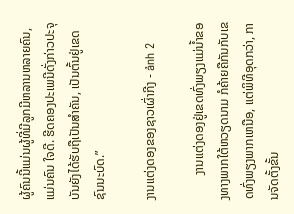ຜູ້ຄົນນີ້ແມ່ນຜູ້ທີ່ມີລູກມີຫລານຫລາຍຄົນ,ແມ່ນຄົນ ໃຈດີ. ຮີດຄອງປະເພນີດັ່ງກ່າວປະຈຸບັນຍັງໄດ້ຮັບຖືເປັນສຳຄັນ, ເປັນຕົ້ນຢູ່ເຂດຊົນນະບົດ.”

ງານແຕ່ງດອງຂອງຊາວເຜົ່າກີງ - ảnh 2

        ງານແຕ່ງດອງຢູ່ເຂດທົ່ງພຽງແມ່ນ້ຳຂອງທາງພາກໃຕ້ຫວຽດນາມ ກໍຄ້າຍຄືກັນກັບເຂດທົ່ງພຽງພາກເຫນືອ, ແຕ່ພິທີອຸດກວ່າ, ການຈັດຕັ້ງຂັ້ນ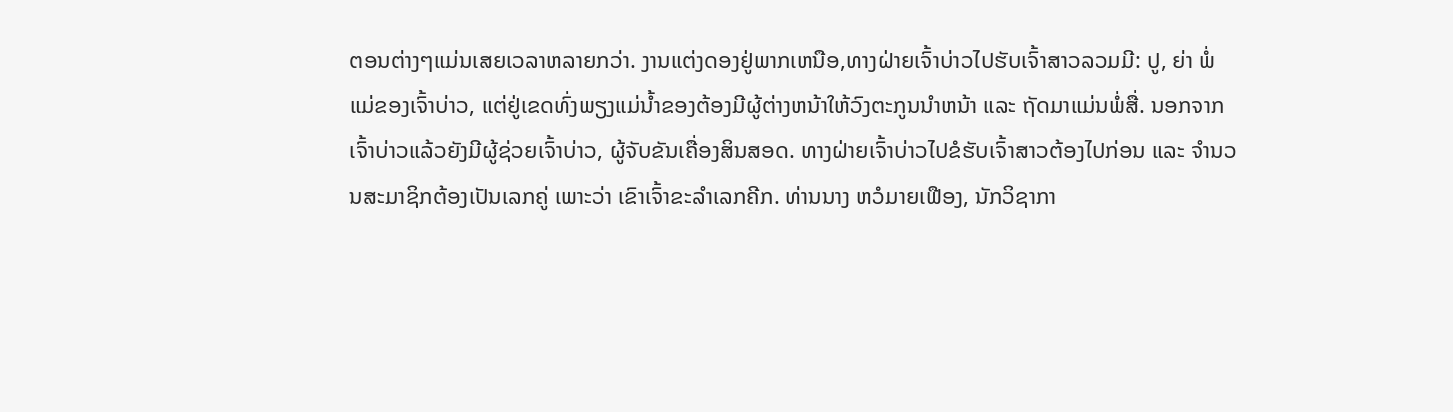ຕອນຕ່າງໆແມ່ນເສຍເວລາຫລາຍກວ່າ. ງານແຕ່ງດອງຢູ່ພາກເຫນືອ,ທາງຝ່າຍເຈົ້າບ່າວໄປຮັບເຈົ້າສາວລວມມີ: ປູ, ຍ່າ ພໍ່ແມ່ຂອງເຈົ້າບ່າວ, ແຕ່ຢູ່ເຂດທົ່ງພຽງແມ່ນ້ຳຂອງຕ້ອງມີຜູ້ຕ່າງຫນ້າໃຫ້ວົງຕະກູນນຳຫນ້າ ແລະ ຖັດມາແມ່ນພໍ່ສື່. ນອກຈາກເຈົ້າບ່າວແລ້ວຍັງມີຜູ້ຊ່ວຍເຈົ້າບ່າວ, ຜູ້ຈັບຂັນເຄື່ອງສິນສອດ. ທາງຝ່າຍເຈົ້າບ່າວໄປຂໍຮັບເຈົ້າສາວຕ້ອງໄປກ່ອນ ແລະ ຈຳນວນສະມາຊິກຕ້ອງເປັນເລກຄູ່ ເພາະວ່າ ເຂົາເຈົ້າຂະລຳເລກຄີກ. ທ່ານນາງ ຫວໍມາຍເຟືອງ, ນັກວິຊາກາ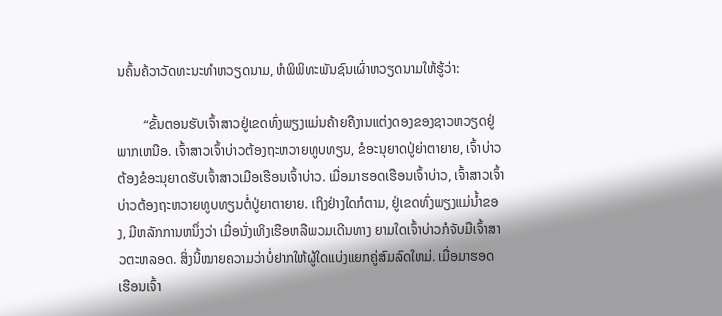ນຄົ້ນຄ້ວາວັດທະນະທຳຫວຽດນາມ, ຫໍພິພິທະພັນຊົນເຜົ່າຫວຽດນາມໃຫ້ຮູ້ວ່າ:

        “ຂັ້ນຕອນຮັບເຈົ້າສາວຢູ່ເຂດທົ່ງພຽງແມ່ນຄ້າຍຄືງານແຕ່ງດອງຂອງຊາວຫວຽດຢູ່ພາກເຫນືອ. ເຈົ້າສາວເຈົ້າບ່າວຕ້ອງຖະຫວາຍທູບທຽນ, ຂໍອະນຸຍາດປູ່ຍ່າຕາຍາຍ, ເຈົ້າບ່າວ ຕ້ອງຂໍອະນຸຍາດຮັບເຈົ້າສາວເມືອເຮືອນເຈົ້າບ່າວ. ເມື່ອມາຮອດເຮືອນເຈົ້າບ່າວ, ເຈົ້າສາວເຈົ້າບ່າວຕ້ອງຖະຫວາຍທູບທຽນຕໍ່ປູ່ຍາຕາຍາຍ. ເຖິງຢ່າງໃດກໍຕາມ, ຢູ່ເຂດທົ່ງພຽງແມ່ນ້ຳຂອງ, ມີຫລັກການຫນຶ່ງວ່າ ເມື່ອນັ່ງເທິງເຮືອຫລືພວມເດີນທາງ ຍາມໃດເຈົ້າບ່າວກໍຈັບມືເຈົ້າສາວຕະຫລອດ. ສິ່ງນີ້ໝາຍຄວາມວ່າບໍ່ຢາກໃຫ້ຜູ້ໃດແບ່ງແຍກຄູ່ສົມລົດໃຫມ່. ເມື່ອມາຮອດເຮືອນເຈົ້າ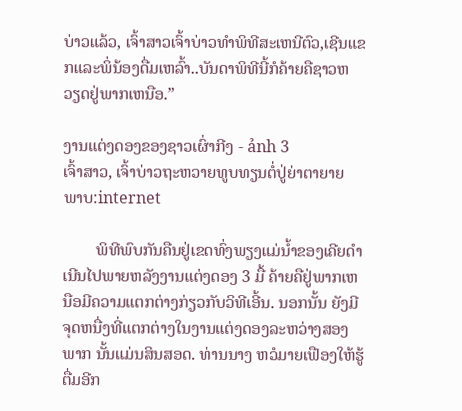ບ່າວແລ້ວ, ເຈົ້າສາວເຈົ້າບ່າວທຳພິທີສະເຫນີຕົວ,ເຊີນແຂກແລະພິ່ນ້ອງດື່ມເຫລົ້າ..ບັນດາພິທີນີ້ກໍຄ້າຍຄືຊາວຫວຽດຢູ່ພາກເຫນືອ.”

ງານແຕ່ງດອງຂອງຊາວເຜົ່າກີງ - ảnh 3
ເຈົ້າສາວ, ເຈົ້າບ່າວຖະຫວາຍທູບທຽນຕໍ່ປູ່ຍ່າຕາຍາຍ
ພາບ:internet

        ພິທີພົບກັນຄືນຢູ່ເຂດທົ່ງພຽງແມ່ນ້ຳຂອງເຄີຍດຳເນີນໄປພາຍຫລັງງານແຕ່ງດອງ 3 ມື້ ຄ້າຍຄືຢູ່ພາກເຫນືອມີຄວາມແຕກຕ່າງກ່ຽວກັບວິທີເອີ້ນ. ນອກນັ້ນ ຍັງມີຈຸດຫນື່ງທີ່ແຕກຕ່າງໃນງານແຕ່ງດອງລະຫວ່າງສອງພາກ ນັ້ນແມ່ນສິນສອດ. ທ່ານນາງ ຫວໍມາຍເຟືອງໃຫ້ຮູ້ຕື່ມອີກ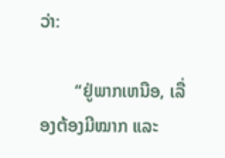ວ່າ:

        “ຢູ່ພາກເຫນືອ, ເລື່ອງຕ້ອງມີໝາກ ແລະ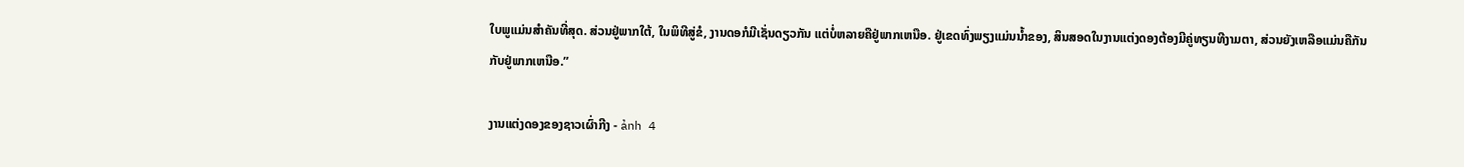ໃບພູແມ່ນສຳຄັນທີ່ສຸດ. ສ່ວນຢູ່ພາກໃຕ້, ໃນພິທີສູ່ຂໍ, ງານດອກໍມີເຊັ່ນດຽວກັນ ແຕ່ບໍ່ຫລາຍຄືຢູ່ພາກເຫນືອ. ຢູ່ເຂດທົ່ງພຽງແມ່ນນ້ຳຂອງ, ສິນສອດໃນງານແຕ່ງດອງຕ້ອງມີຄູ່ທຽນທີງາມຕາ, ສ່ວນຍັງເຫລືອແມ່ນຄືກັນກັບຢູ່ພາກເຫນືອ.”

ງານແຕ່ງດອງຂອງຊາວເຜົ່າກີງ - ảnh 4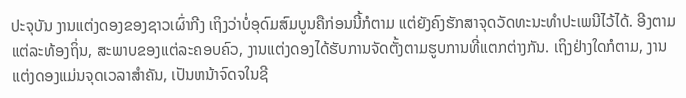ປະຈຸບັນ ງານແຕ່ງດອງຂອງຊາວເຜົ່າກີງ ເຖິງວ່າບໍ່ອຸດົມສົມບູນຄືກ່ອນນີ້ກໍຕາມ ແຕ່ຍັງຄົງຮັກສາຈຸດວັດທະນະທຳປະເພນີໄວ້ໄດ້. ອີງຕາມແຕ່ລະທ້ອງຖິ່ນ, ສະພາບຂອງແຕ່ລະຄອບຄົວ, ງານແຕ່ງດອງໄດ້ຮັບການຈັດຕັ້ງຕາມຮູບການທີ່ແຕກຕ່າງກັນ. ເຖິງຢ່າງໃດກໍຕາມ, ງານແຕ່ງດອງແມ່ນຈຸດເວລາສຳຄັນ, ເປັນຫນ້າຈົດຈໃນຊີ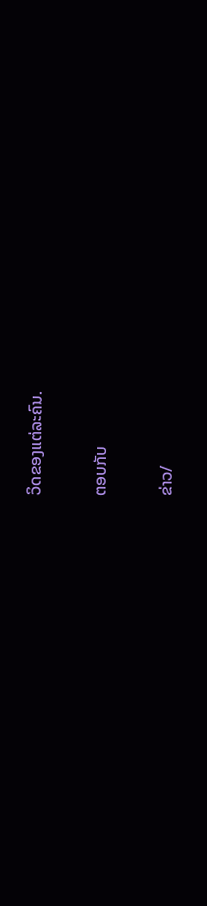ວິດຂອງແຕ່ລະຄົນ.

ຕອບກັບ

ຂ່າວ/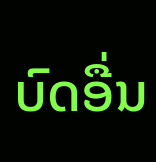ບົດອື່ນ